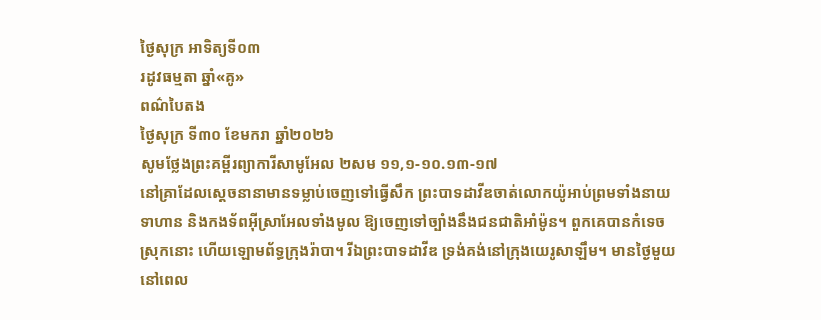ថ្ងៃសុក្រ អាទិត្យទី០៣
រដូវធម្មតា ឆ្នាំ«គូ»
ពណ៌បៃតង
ថ្ងៃសុក្រ ទី៣០ ខែមករា ឆ្នាំ២០២៦
សូមថ្លែងព្រះគម្ពីរព្យាការីសាមូអែល ២សម ១១,១-១០.១៣-១៧
នៅគ្រាដែលស្តេចនានាមានទម្លាប់ចេញទៅធ្វើសឹក ព្រះបាទដាវីឌចាត់លោកយ៉ូអាប់ព្រមទាំងនាយទាហាន និងកងទ័ពអ៊ីស្រាអែលទាំងមូល ឱ្យចេញទៅច្បាំងនឹងជនជាតិអាំម៉ូន។ ពួកគេបានកំទេចស្រុកនោះ ហើយឡោមព័ទ្ធក្រុងរ៉ាបា។ រីឯព្រះបាទដាវីឌ ទ្រង់គង់នៅក្រុងយេរូសាឡឹម។ មានថ្ងៃមួយ នៅពេល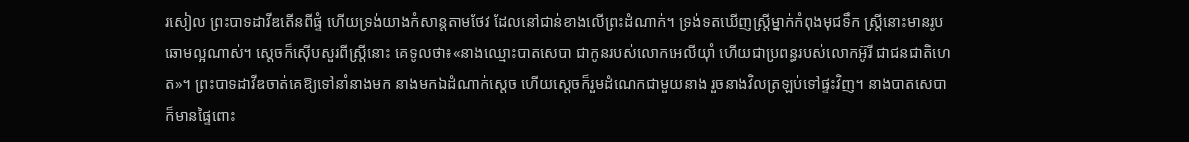រសៀល ព្រះបាទដាវីឌតើនពីផ្ទំ ហើយទ្រង់យាងកំសាន្តតាមថែវ ដែលនៅជាន់ខាងលើព្រះដំណាក់។ ទ្រង់ទតឃើញស្ត្រីម្នាក់កំពុងមុជទឹក ស្ត្រីនោះមានរូបឆោមល្អណាស់។ ស្តេចក៏ស៊ើបសួរពីស្រ្តីនោះ គេទូលថា៖«នាងឈ្មោះបាតសេបា ជាកូនរបស់លោកអេលីយ៉ាំ ហើយជាប្រពន្ធរបស់លោកអ៊ូរី ជាជនជាតិហេត»។ ព្រះបាទដាវីឌចាត់គេឱ្យទៅនាំនាងមក នាងមកឯដំណាក់ស្តេច ហើយស្តេចក៏រួមដំណេកជាមួយនាង រួចនាងវិលត្រឡប់ទៅផ្ទះវិញ។ នាងបាតសេបាក៏មានផ្ទៃពោះ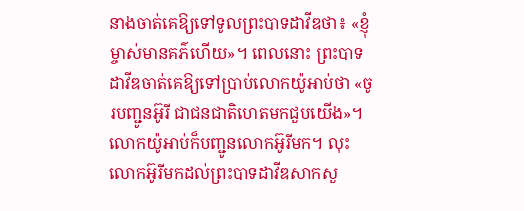នាងចាត់គេឱ្យទៅទូលព្រះបាទដាវីឌថា៖ «ខ្ញុំម្ចាស់មានគភ៌ហើយ»។ ពេលនោះ ព្រះបាទដាវីឌចាត់គេឱ្យទៅប្រាប់លោកយ៉ូអាប់ថា «ចូរបញ្ជូនអ៊ូរី ជាជនជាតិហេតមកជួបយើង»។ លោកយ៉ូអាប់ក៏បញ្ជូនលោកអ៊ូរីមក។ លុះលោកអ៊ូរីមកដល់ព្រះបាទដាវីឌសាកសួ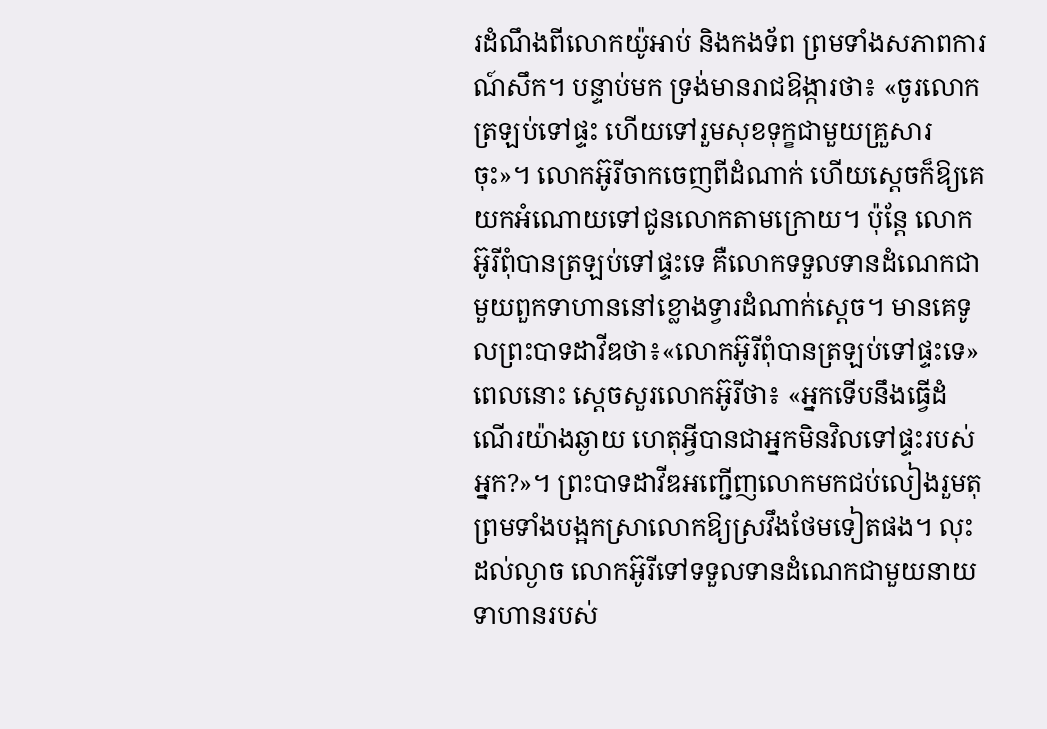រដំណឹងពីលោកយ៉ូអាប់ និងកងទ័ព ព្រមទាំងសភាពការណ៍សឹក។ បន្ទាប់មក ទ្រង់មានរាជឱង្ការថា៖ «ចូរលោកត្រឡប់ទៅផ្ទះ ហើយទៅរួមសុខទុក្ខជាមួយគ្រួសារចុះ»។ លោកអ៊ូរីចាកចេញពីដំណាក់ ហើយស្តេចក៏ឱ្យគេយកអំណោយទៅជូនលោកតាមក្រោយ។ ប៉ុន្តែ លោកអ៊ូរីពុំបានត្រឡប់ទៅផ្ទះទេ គឺលោកទទួលទានដំណេកជាមួយពួកទាហាននៅខ្លោងទ្វារដំណាក់ស្តេច។ មានគេទូលព្រះបាទដាវីឌថា៖«លោកអ៊ូរីពុំបានត្រឡប់ទៅផ្ទះទេ» ពេលនោះ ស្តេចសួរលោកអ៊ូរីថា៖ «អ្នកទើបនឹងធ្វើដំណើរយ៉ាងឆ្ងាយ ហេតុអ្វីបានជាអ្នកមិនវិលទៅផ្ទះរបស់អ្នក?»។ ព្រះបាទដាវីឌអញ្ជើញលោកមកជប់លៀងរួមតុព្រមទាំងបង្អកស្រាលោកឱ្យស្រវឹងថែមទៀតផង។ លុះដល់ល្ងាច លោកអ៊ូរីទៅទទួលទានដំណេកជាមួយនាយទាហានរបស់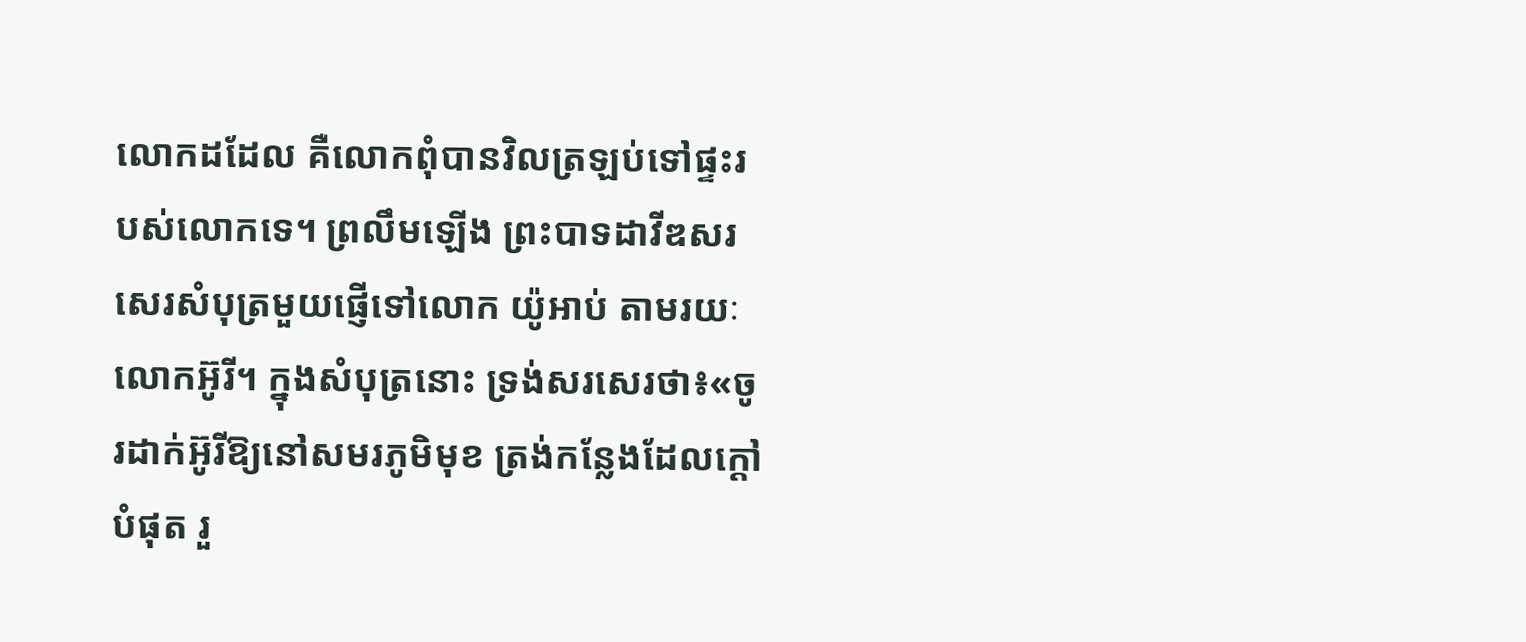លោកដដែល គឺលោកពុំបានវិលត្រឡប់ទៅផ្ទះរបស់លោកទេ។ ព្រលឹមឡើង ព្រះបាទដាវីឌសរសេរសំបុត្រមួយផ្ញើទៅលោក យ៉ូអាប់ តាមរយៈលោកអ៊ូរី។ ក្នុងសំបុត្រនោះ ទ្រង់សរសេរថា៖«ចូរដាក់អ៊ូរីឱ្យនៅសមរភូមិមុខ ត្រង់កន្លែងដែលក្តៅបំផុត រួ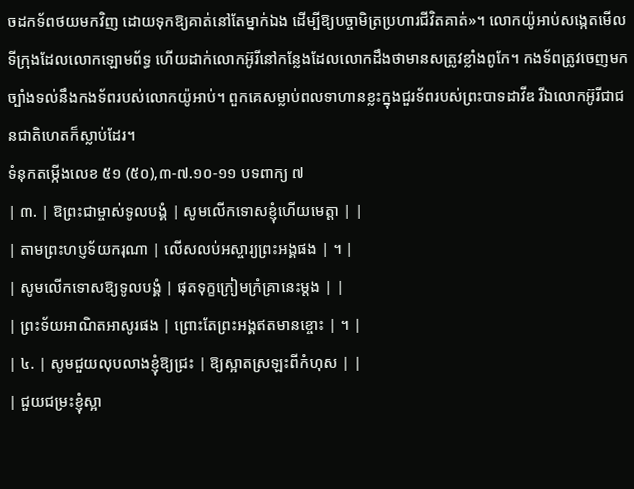ចដកទ័ពថយមកវិញ ដោយទុកឱ្យគាត់នៅតែម្នាក់ឯង ដើម្បីឱ្យបច្ចាមិត្រប្រហារជីវិតគាត់»។ លោកយ៉ូអាប់សង្កេតមើលទីក្រុងដែលលោកឡោមព័ទ្ធ ហើយដាក់លោកអ៊ូរីនៅកន្លែងដែលលោកដឹងថាមានសត្រូវខ្លាំងពូកែ។ កងទ័ពត្រូវចេញមកច្បាំងទល់នឹងកងទ័ពរបស់លោកយ៉ូអាប់។ ពួកគេសម្លាប់ពលទាហានខ្លះក្នុងជួរទ័ពរបស់ព្រះបាទដាវីឌ រីឯលោកអ៊ូរីជាជនជាតិហេតក៏ស្លាប់ដែរ។
ទំនុកតម្កើងលេខ ៥១ (៥០),៣-៧.១០-១១ បទពាក្យ ៧
| ៣. | ឱព្រះជាម្ចាស់ទូលបង្គំ | សូមលើកទោសខ្ញុំហើយមេត្តា | |
| តាមព្រះហប្ញទ័យករុណា | លើសលប់អស្ចារ្យព្រះអង្គផង | ។ |
| សូមលើកទោសឱ្យទូលបង្គំ | ផុតទុក្ខក្រៀមក្រំគ្រានេះម្តង | |
| ព្រះទ័យអាណិតអាសូរផង | ព្រោះតែព្រះអង្គឥតមានខ្ចោះ | ។ |
| ៤. | សូមជួយលុបលាងខ្ញុំឱ្យជ្រះ | ឱ្យស្អាតស្រឡះពីកំហុស | |
| ជួយជម្រះខ្ញុំស្អា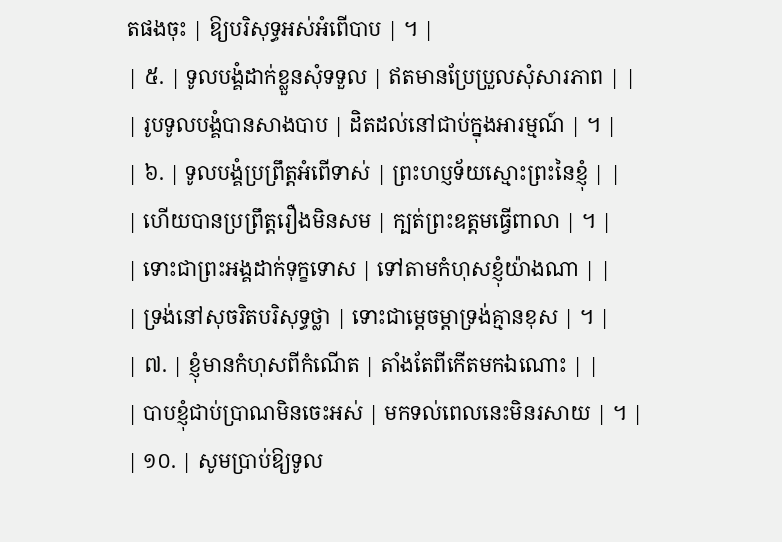តផងចុះ | ឱ្យបរិសុទ្ធអស់អំពើបាប | ។ |
| ៥. | ទូលបង្គំដាក់ខ្លួនសុំទទួល | ឥតមានប្រែប្រួលសុំសារភាព | |
| រូបទូលបង្គំបានសាងបាប | ដិតដល់នៅជាប់ក្នុងអារម្មណ៍ | ។ |
| ៦. | ទូលបង្គំប្រព្រឹត្តអំពើទាស់ | ព្រះហប្ញទ័យស្មោះព្រះនៃខ្ញុំ | |
| ហើយបានប្រព្រឹត្តរឿងមិនសម | ក្បត់ព្រះឧត្តមធ្វើពាលា | ។ |
| ទោះជាព្រះអង្គដាក់ទុក្ខទោស | ទៅតាមកំហុសខ្ញុំយ៉ាងណា | |
| ទ្រង់នៅសុចរិតបរិសុទ្ធថ្លា | ទោះជាម្តេចម្តាទ្រង់គ្មានខុស | ។ |
| ៧. | ខ្ញុំមានកំហុសពីកំណើត | តាំងតែពីកើតមកឯណោះ | |
| បាបខ្ញុំជាប់ប្រាណមិនចេះអស់ | មកទល់ពេលនេះមិនរសាយ | ។ |
| ១០. | សូមប្រាប់ឱ្យទូល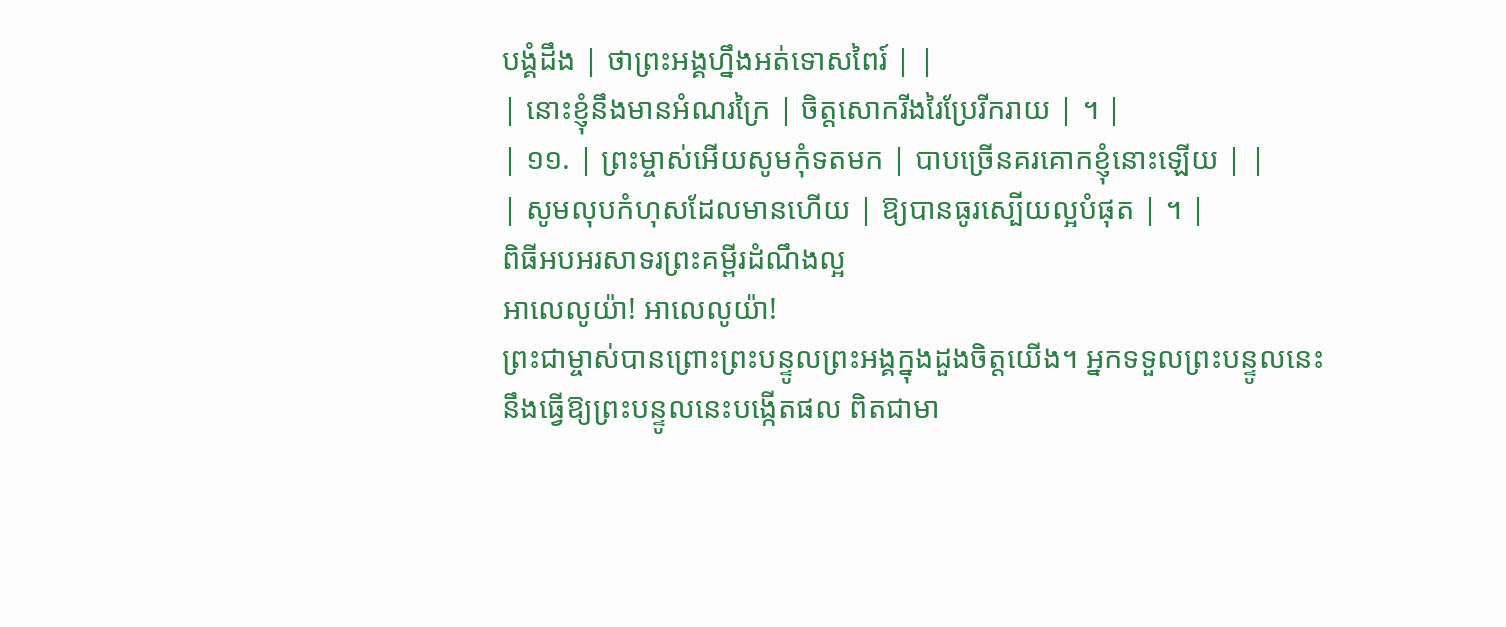បង្គំដឹង | ថាព្រះអង្គហ្នឹងអត់ទោសពៃរ៍ | |
| នោះខ្ញុំនឹងមានអំណរក្រៃ | ចិត្តសោករីងរៃប្រែរីករាយ | ។ |
| ១១. | ព្រះម្ចាស់អើយសូមកុំទតមក | បាបច្រើនគរគោកខ្ញុំនោះឡើយ | |
| សូមលុបកំហុសដែលមានហើយ | ឱ្យបានធូរស្បើយល្អបំផុត | ។ |
ពិធីអបអរសាទរព្រះគម្ពីរដំណឹងល្អ
អាលេលូយ៉ា! អាលេលូយ៉ា!
ព្រះជាម្ចាស់បានព្រោះព្រះបន្ទូលព្រះអង្គក្នុងដួងចិត្តយើង។ អ្នកទទួលព្រះបន្ទូលនេះនឹងធ្វើឱ្យព្រះបន្ទូលនេះបង្កើតផល ពិតជាមា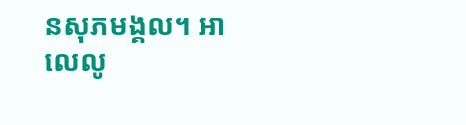នសុភមង្គល។ អាលេលូ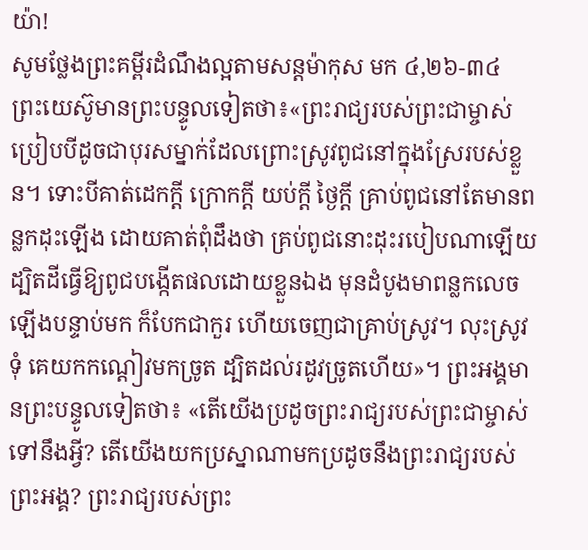យ៉ា!
សូមថ្លែងព្រះគម្ពីរដំណឹងល្អតាមសន្តម៉ាកុស មក ៤,២៦-៣៤
ព្រះយេស៊ូមានព្រះបន្ទូលទៀតថា៖«ព្រះរាជ្យរបស់ព្រះជាម្ចាស់ប្រៀបបីដូចជាបុរសម្នាក់ដែលព្រោះស្រូវពូជនៅក្នុងស្រែរបស់ខ្លួន។ ទោះបីគាត់ដេកក្តី ក្រោកក្តី យប់ក្តី ថ្ងៃក្តី គ្រាប់ពូជនៅតែមានពន្លកដុះឡើង ដោយគាត់ពុំដឹងថា គ្រប់ពូជនោះដុះរបៀបណាឡើយ ដ្បិតដីធ្វើឱ្យពូជបង្កើតផលដោយខ្លួនឯង មុនដំបូងមាពន្លកលេចឡើងបន្ទាប់មក ក៏បែកជាកួរ ហើយចេញជាគ្រាប់ស្រូវ។ លុះស្រូវទុំ គេយកកណ្តៀវមកច្រូត ដ្បិតដល់រដូវច្រូតហើយ»។ ព្រះអង្គមានព្រះបន្ទូលទៀតថា៖ «តើយើងប្រដូចព្រះរាជ្យរបស់ព្រះជាម្ចាស់ទៅនឹងអ្វី? តើយើងយកប្រស្នាណាមកប្រដូចនឹងព្រះរាជ្យរបស់ព្រះអង្គ? ព្រះរាជ្យរបស់ព្រះ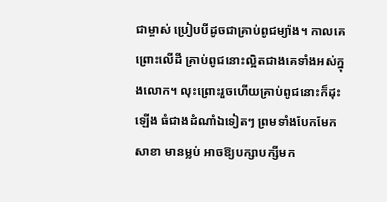ជាម្ចាស់ ប្រៀបបីដូចជាគ្រាប់ពូជម្យ៉ាង។ កាលគេព្រោះលើដី គ្រាប់ពូជនោះល្អិតជាងគេទាំងអស់ក្នុងលោក។ លុះព្រោះរួចហើយគ្រាប់ពូជនោះក៏ដុះឡើង ធំជាងដំណាំឯទៀតៗ ព្រមទាំងបែកមែកសាខា មានម្លប់ អាចឱ្យបក្សាបក្សីមក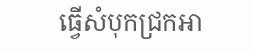ធ្វើសំបុកជ្រកអា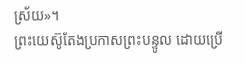ស្រ័យ»។
ព្រះយេស៊ូតែងប្រកាសព្រះបន្ទូល ដោយប្រើ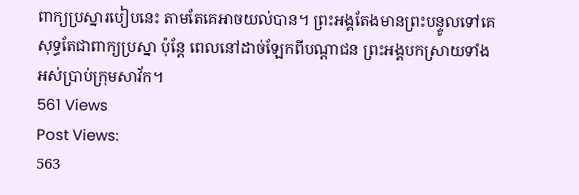ពាក្យប្រស្នារបៀបនេះ តាមតែគេអាចយល់បាន។ ព្រះអង្គតែងមានព្រះបន្ទូលទៅគេ សុទ្ធតែជាពាក្យប្រស្នា ប៉ុន្តែ ពេលនៅដាច់ឡែកពីបណ្តាជន ព្រះអង្គបកស្រាយទាំងអស់ប្រាប់ក្រុមសាវ័ក។
561 Views
Post Views:
563